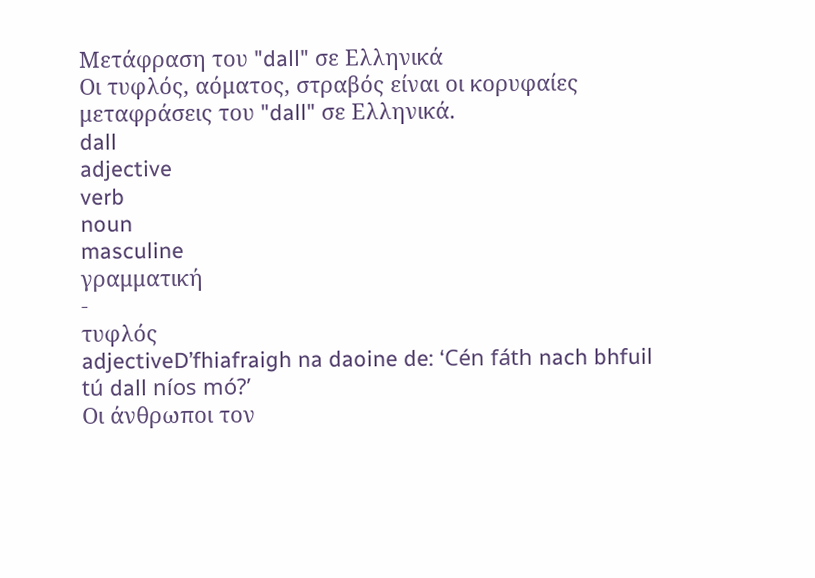Μετάφραση του "dall" σε Ελληνικά
Οι τυφλός, αόματος, στραβός είναι οι κορυφαίες μεταφράσεις του "dall" σε Ελληνικά.
dall
adjective
verb
noun
masculine
γραμματική
-
τυφλός
adjectiveD’fhiafraigh na daoine de: ‘Cén fáth nach bhfuil tú dall níos mó?’
Οι άνθρωποι τον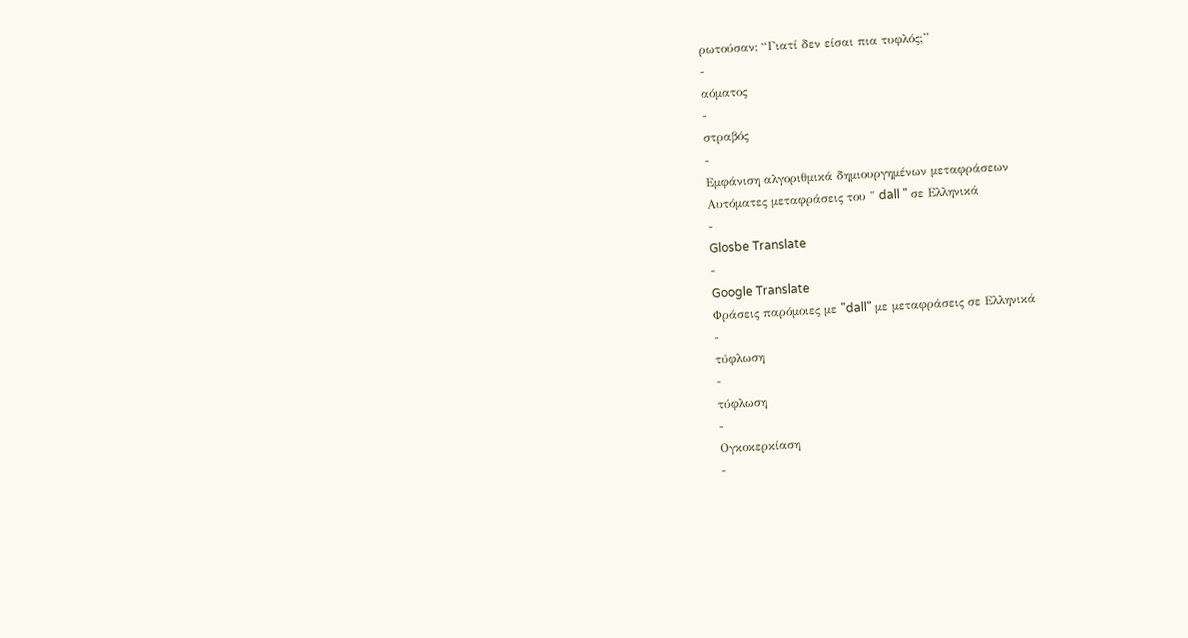ρωτούσαν: “Γιατί δεν είσαι πια τυφλός;”
-
αόματος
-
στραβός
-
Εμφάνιση αλγοριθμικά δημιουργημένων μεταφράσεων
Αυτόματες μεταφράσεις του " dall " σε Ελληνικά
-
Glosbe Translate
-
Google Translate
Φράσεις παρόμοιες με "dall" με μεταφράσεις σε Ελληνικά
-
τύφλωση
-
τύφλωση
-
Ογκοκερκίαση
-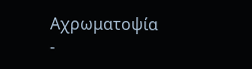Αχρωματοψία
-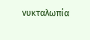νυκταλωπία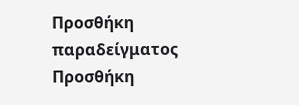Προσθήκη παραδείγματος
Προσθήκη